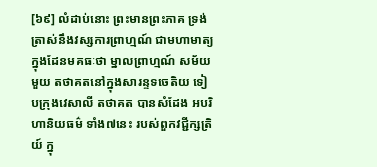[៦៩] លំដាប់នោះ ព្រះមានព្រះភាគ ទ្រង់ត្រាស់នឹងវស្សការព្រាហ្មណ៍ ជាមហាមាត្យ ក្នុងដែនមគធៈថា ម្នាលព្រាហ្មណ៍ សម័យមួយ តថាគតនៅក្នុងសារន្ទទចេតិយ ទៀបក្រុងវេសាលី តថាគត បានសំដែង អបរិហានិយធម៌ ទាំង៧នេះ របស់ពួកវជ្ជីក្សត្រិយ៍ ក្នុ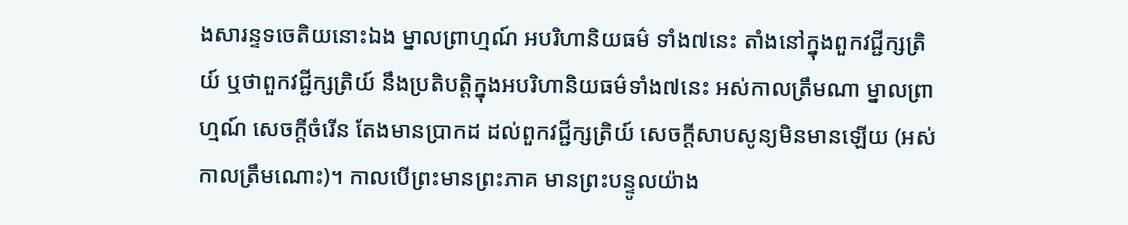ងសារន្ទទចេតិយនោះឯង ម្នាលព្រាហ្មណ៍ អបរិហានិយធម៌ ទាំង៧នេះ តាំងនៅក្នុងពួកវជ្ជីក្សត្រិយ៍ ឬថាពួកវជ្ជីក្សត្រិយ៍ នឹងប្រតិបត្តិក្នុងអបរិហានិយធម៌ទាំង៧នេះ អស់កាលត្រឹមណា ម្នាលព្រាហ្មណ៍ សេចក្តីចំរើន តែងមានប្រាកដ ដល់ពួកវជ្ជីក្សត្រិយ៍ សេចក្តីសាបសូន្យមិនមានឡើយ (អស់កាលត្រឹមណោះ)។ កាលបើព្រះមានព្រះភាគ មានព្រះបន្ទូលយ៉ាង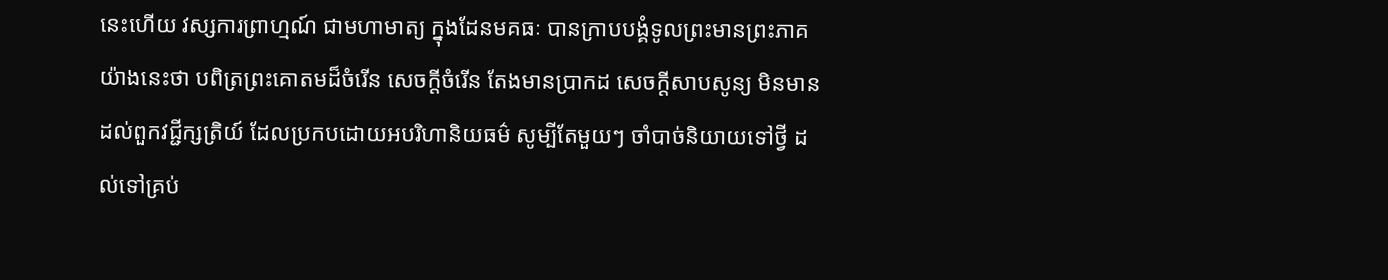នេះហើយ វស្សការព្រាហ្មណ៍ ជាមហាមាត្យ ក្នុងដែនមគធៈ បានក្រាបបង្គំទូលព្រះមានព្រះភាគ យ៉ាងនេះថា បពិត្រព្រះគោតមដ៏ចំរើន សេចក្តីចំរើន តែងមានប្រាកដ សេចក្តីសាបសូន្យ មិនមានដល់ពួកវជ្ជីក្សត្រិយ៍ ដែលប្រកបដោយអបរិហានិយធម៌ សូម្បីតែមួយៗ ចាំបាច់និយាយទៅថ្វី ដល់ទៅគ្រប់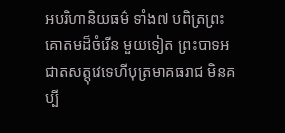អបរិហានិយធម៌ ទាំង៧ បពិត្រព្រះគោតមដ៏ចំរើន មួយទៀត ព្រះបាទអជាតសត្តុវេទេហីបុត្រមាគធរាជ មិនគប្បី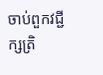ចាប់ពួកវជ្ជីក្សត្រិ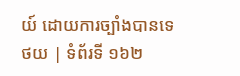យ៍ ដោយការច្បាំងបានទេ
ថយ | ទំព័រទី ១៦២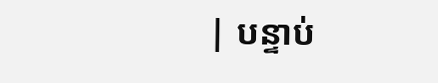| បន្ទាប់